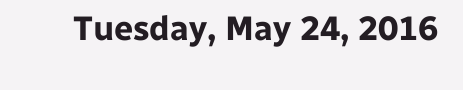Tuesday, May 24, 2016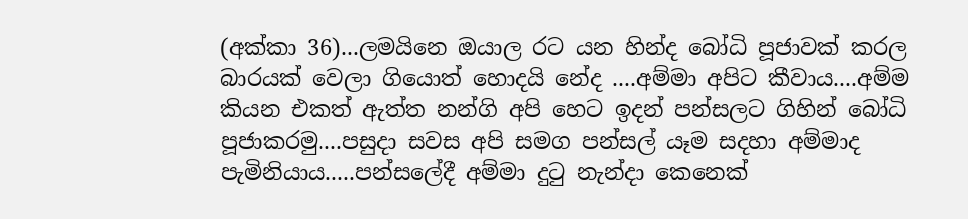(අක්කා 36)...ලමයිනෙ ඔයාල රට යන හින්ද බෝධි පූජාවක් කරල බාරයක් වෙලා ගියොත් හොදයි නේද ....අම්මා අපිට කීවාය....අම්ම කියන එකත් ඇත්ත නන්ගි අපි හෙට ඉදන් පන්සලට ගිහින් බෝධි පූජාකරමු....පසුදා සවස අපි සමග පන්සල් යෑම සදහා අම්මාද පැමිනියාය.....පන්සලේදී අම්මා දුටු නැන්දා කෙනෙක්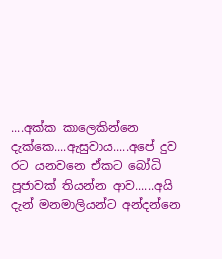....අක්ක කාලෙකින්නෙ දැක්කෙ....ඇසුවාය.....අපේ දුව රට යනවනෙ ඒකට බෝධි පූජාවක් තියන්න ආව......අයි දැන් මනමාලියන්ට අන්දන්නෙ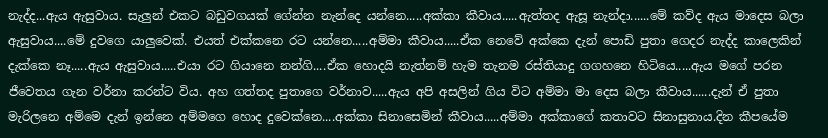නැද්ද...ඇය ඇසුවාය. සැලුන් එකට බඩුවගයක් ගේන්න නැන්දෙ යන්නෙ.....අක්කා කීවාය.....ඇත්තද ඇසූ නැන්දා......මේ කව්ද ඇය මාදෙස බලා ඇසුවාය....මේ දුවගෙ යාලුවෙක්. එයත් එක්කනෙ රට යන්නෙ.....අම්මා කීවාය.....ඒක නෙවේ අක්කෙ දැන් පොඩි පුතා ගෙදර නැද්ද කාලෙකින් දැක්කෙ නෑ.....ඇය ඇසුවාය.....එයා රට ගියානෙ නන්ගි....ඒක හොදයි නැත්නම් හැම තැනම රස්තියාදු ගගහනෙ හිටියෙ.....ඇය මගේ පරන ජීවෙතය ගැන වර්නා කරන්ට විය. අහ ගත්තද පුතාගෙ වර්නාව.....ඇය අපි අසලින් ගිය විට අම්මා මා දෙස බලා කීවාය......දැන් ඒ පුතා මැරිලනෙ අම්මෙ දැන් ඉන්නෙ අම්මගෙ හොද දුවෙක්නෙ....අක්කා සිනාසෙමින් කීවාය.....අම්මා අක්කාගේ කතාවට සිනාසුනාය.දින කීපයේම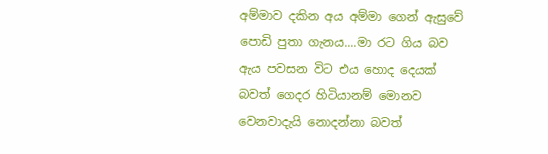අම්මාව දකින අය අම්මා ගෙන් ඇසුවේ පොඩි පුතා ගැනය....මා රට ගිය බව ඇය පවසන විට එය හොද දෙයක් බවත් ගෙදර හිටියානම් මොනව වෙනවාදැයි නොදන්නා බවත්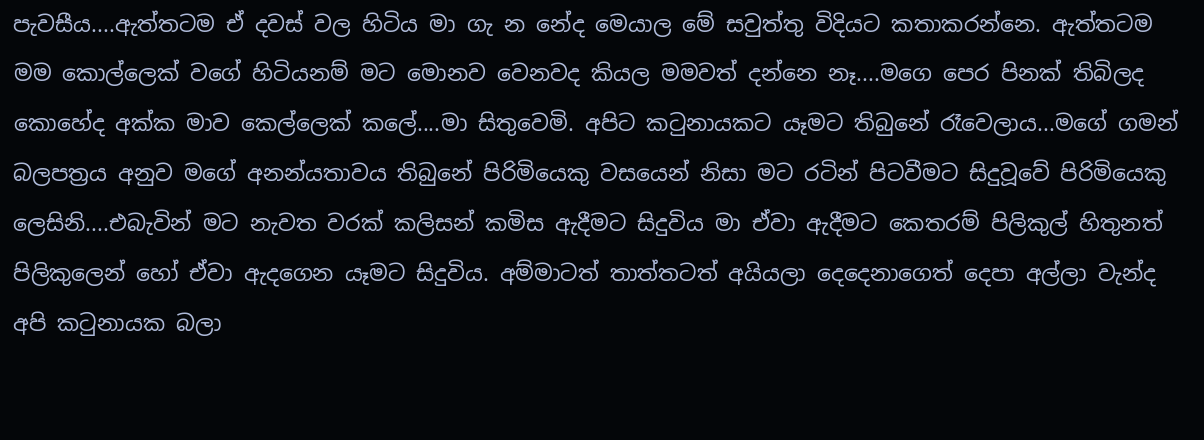පැවසීය....ඇත්තටම ඒ දවස් වල හිටිය මා ගැ න නේද මෙයාල මේ සවුත්තු විදියට කතාකරන්නෙ. ඇත්තටම මම කොල්ලෙක් වගේ හිටියනම් මට මොනව වෙනවද කියල මමවත් දන්නෙ නෑ....මගෙ පෙර පිනක් තිබිලද කොහේද අක්ක මාව කෙල්ලෙක් කලේ....මා සිතුවෙමි. අපිට කටුනායකට යෑමට තිබුනේ රෑවෙලාය...මගේ ගමන් බලපත්‍රය අනුව මගේ අනන්යතාවය තිබුනේ පිරිමියෙකු වසයෙන් නිසා මට රටින් පිටවීමට සිදුවූවේ පිරිමියෙකු ලෙසිනි....එබැවින් මට නැවත වරක් කලිසන් කමිස ඇදීමට සිදුවිය මා ඒවා ඇදීමට කෙතරම් පිලිකුල් හිතුනත් පිලිකුලෙන් හෝ ඒවා ඇදගෙන යෑමට සිදුවිය. අම්මාටත් තාත්තටත් අයියලා දෙදෙනාගෙත් දෙපා අල්ලා වැන්ද අපි කටුනායක බලා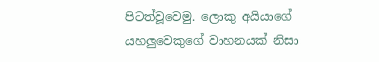පිටත්වූවෙමු. ලොකු අයියාගේ යහලුවෙකුගේ වාහනයක් නිසා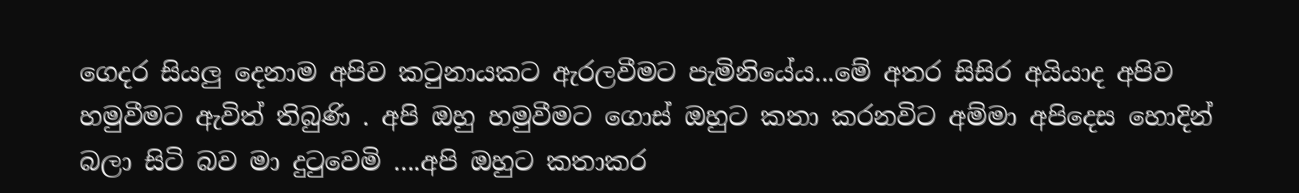ගෙදර සියලු දෙනාම අපිව කටුනායකට ඇරලවීමට පැමිනියේය...මේ අතර සිසිර අයියාද අපිව හමුවීමට ඇවිත් තිබුණි . අපි ඔහු හමුවීමට ගොස් ඔහුට කතා කරනවිට අම්මා අපිදෙස හොදින් බලා සිටි බව මා දුටුවෙමි ....අපි ඔහුට කතාකර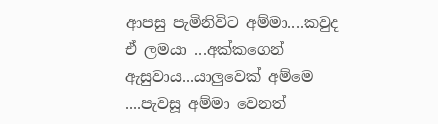ආපසු පැමිනිවිට අම්මා....කවුද ඒ ලමයා ...අක්කගෙන් ඇසුවාය...යාලුවෙක් අම්මෙ ....පැවසූ අම්මා වෙනත්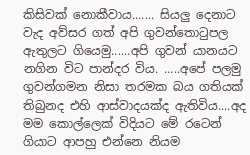කිසිවක් නොකීවාය....... සියලු දෙනාට වැද අව්සර ගත් අපි ගුවන්තොටුපල ඇතුලට ගියෙමු......අපි ගුවන් යානයට නගින විට පාන්දර විය. .....අපේ පලමු ගුවන්ගමන නිසා තරමක බය ගතියක් තිබුනද එහි ආස්වාදයක්ද ඇතිවිය....අද මම කොල්ලෙක් විදියට මේ රටෙන් ගියාට ආපහු එන්නෙ නියම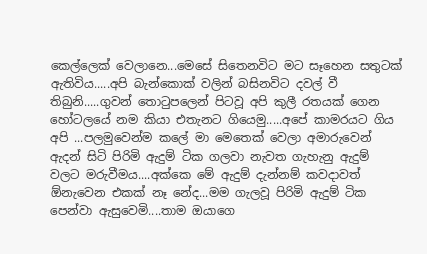කෙල්ලෙක් වෙලානෙ...මෙසේ සිතෙනවිට මට සෑහෙන සතුටක් ඇතිවිය.....අපි බැන්කොක් වලින් බසිනවිට දවල් වී තිබුනි.....ගුවන් තොටුපලෙන් පිටවූ අපි කුලී රතයක් ගෙන හෝටලයේ නම කියා එතැනට ගියෙමු.....අපේ කාමරයට ගිය අපි ...පලමුවෙන්ම කලේ මා මෙතෙක් වෙලා අමාරුවෙන් ඇදන් සිටි පිරිමි ඇදුම් ටික ගලවා නැවත ගැහැනු ඇදුම් වලට මරුවීමය....අක්කෙ මේ ඇදුම් දැන්නම් කවදාවත් ඕනැවෙන එකක් නෑ නේද...මම ගැලවූ පිරිමි ඇදුම් ටික පෙන්වා ඇසුවෙමි....තාම ඔයාගෙ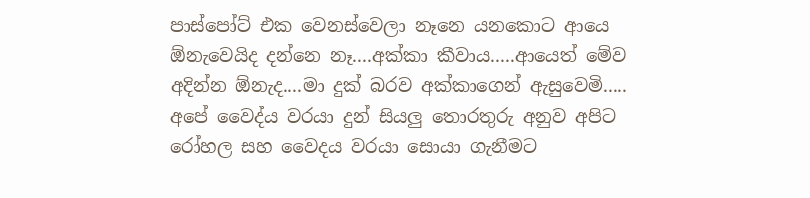පාස්පෝට් එක වෙනස්වෙලා නෑනෙ යනකොට ආයෙ ඕනැවෙයිද දන්නෙ නෑ....අක්කා කීවාය.....ආයෙත් මේව අදින්න ඕනැද....මා දුක් බරව අක්කාගෙන් ඇසුවෙමි..... අපේ වෛද්ය වරයා දුන් සියලු තොරතුරු අනුව අපිට රෝහල සහ වෛදය වරයා සොයා ගැනීමට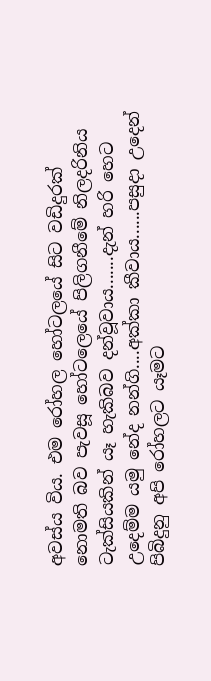අවස්ය විය. එම රෝහල හෝටලයේ සිට වඩිදුරක් නොමති බව පැවසූ හෝටලෙයේ පිලිගනීමේ නිලදරිනිය ටැක්සියකින් යෑ හැකිබව දන්වූවාය.......දැන් හරි හෙට උදෙම්ම යමු නේද නන්ගි....අක්කා කීවාය......පසුදා උදෙන් පිබිදුනු අපි රෝහලට යෑමට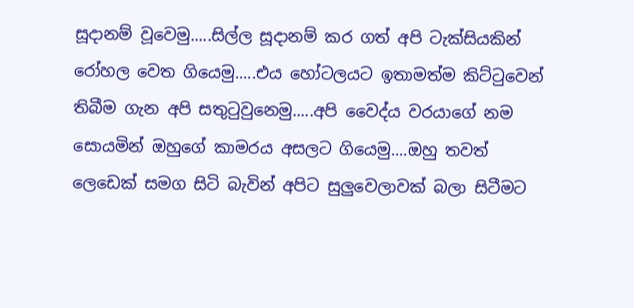සූදානම් වූවෙමු.....සිල්ල සූදානම් කර ගත් අපි ටැක්සියකින් රෝහල වෙත ගියෙමු.....එය හෝටලයට ඉතාමත්ම කිට්ටුවෙන් තිබීම ගැන අපි සතුටුවුනෙමු.....අපි වෛද්ය වරයාගේ නම සොයමින් ඔහුගේ කාමරය අසලට ගියෙමු....ඔහු තවත් ලෙඩෙක් සමග සිටි බැවින් අපිට සුලුවෙලාවක් බලා සිටීමට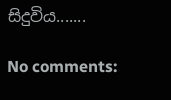සිදුවිය.......

No comments: